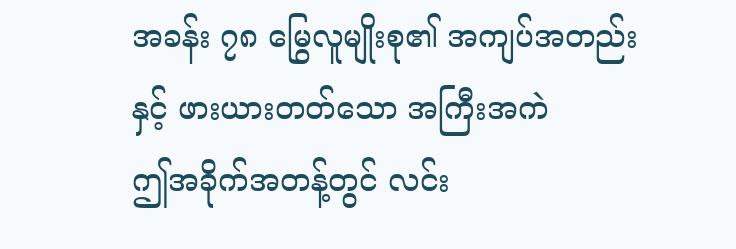အခန်း ၇၈ မြွေလူမျိုးစု၏ အကျပ်အတည်းနှင့် ဖားယားတတ်သော အကြီးအကဲ
ဤအခိုက်အတန့်တွင် လင်း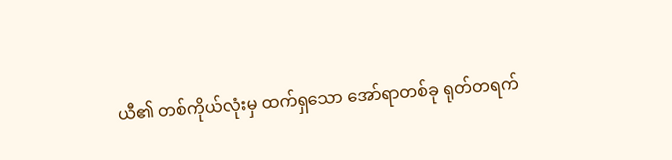ယီ၏ တစ်ကိုယ်လုံးမှ ထက်ရှသော အော်ရာတစ်ခု ရုတ်တရက်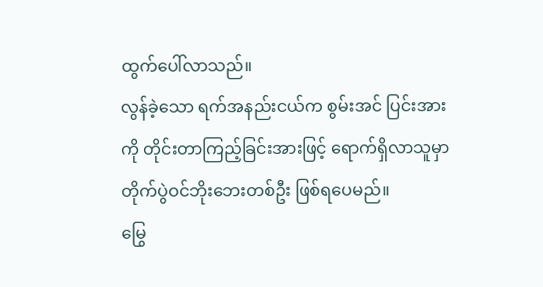ထွက်ပေါ်လာသည်။
လွန်ခဲ့သော ရက်အနည်းငယ်က စွမ်းအင် ပြင်းအားကို တိုင်းတာကြည့်ခြင်းအားဖြင့် ရောက်ရှိလာသူမှာ တိုက်ပွဲဝင်ဘိုးဘေးတစ်ဦး ဖြစ်ရပေမည်။
မြွေ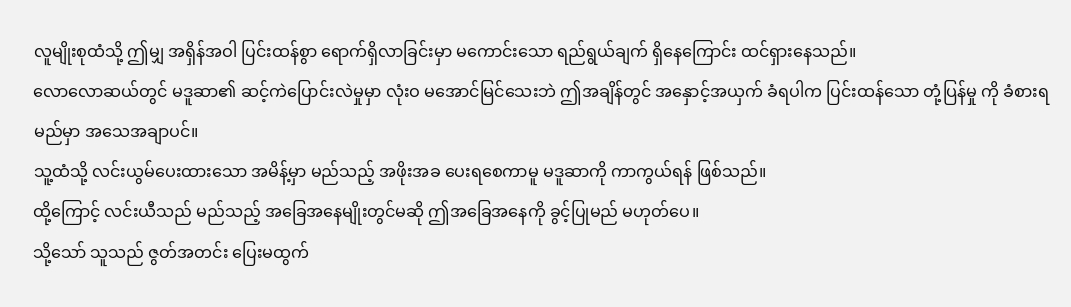လူမျိုးစုထံသို့ ဤမျှ အရှိန်အဝါ ပြင်းထန်စွာ ရောက်ရှိလာခြင်းမှာ မကောင်းသော ရည်ရွယ်ချက် ရှိနေကြောင်း ထင်ရှားနေသည်။
လောလောဆယ်တွင် မဒူဆာ၏ ဆင့်ကဲပြောင်းလဲမှုမှာ လုံးဝ မအောင်မြင်သေးဘဲ ဤအချိန်တွင် အနှောင့်အယှက် ခံရပါက ပြင်းထန်သော တုံ့ပြန်မှု ကို ခံစားရမည်မှာ အသေအချာပင်။
သူ့ထံသို့ လင်းယွမ်ပေးထားသော အမိန့်မှာ မည်သည့် အဖိုးအခ ပေးရစေကာမူ မဒူဆာကို ကာကွယ်ရန် ဖြစ်သည်။
ထို့ကြောင့် လင်းယီသည် မည်သည့် အခြေအနေမျိုးတွင်မဆို ဤအခြေအနေကို ခွင့်ပြုမည် မဟုတ်ပေ။
သို့သော် သူသည် ဇွတ်အတင်း ပြေးမထွက်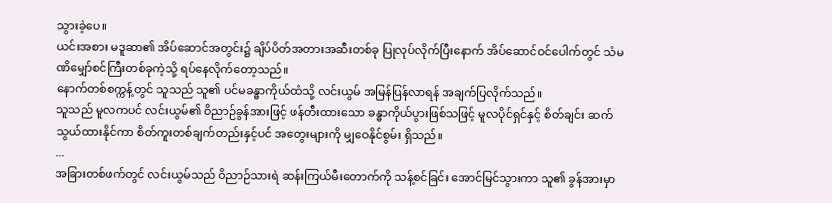သွားခဲ့ပေ။
ယင်းအစား မဒူဆာ၏ အိပ်ဆောင်အတွင်း၌ ချိပ်ပိတ်အတားအဆီးတစ်ခု ပြုလုပ်လိုက်ပြီးနောက် အိပ်ဆောင်ဝင်ပေါက်တွင် သံမဏိမျှော်စင်ကြီးတစ်ခုကဲ့သို့ ရပ်နေလိုက်တော့သည်။
နောက်တစ်စက္ကန့်တွင် သူသည် သူ၏ ပင်မခန္ဓာကိုယ်ထံသို့ လင်းယွမ် အမြန်ပြန်လာရန် အချက်ပြလိုက်သည်။
သူသည် မူလကပင် လင်းယွမ်၏ ဝိညာဉ်ခွန်အားဖြင့် ဖန်တီးထားသော ခန္ဓာကိုယ်ပွားဖြစ်သဖြင့် မူလပိုင်ရှင်နှင့် စိတ်ချင်း ဆက်သွယ်ထားနိုင်ကာ စိတ်ကူးတစ်ချက်တည်းနှင့်ပင် အတွေးများကို မျှဝေနိုင်စွမ်း ရှိသည်။
...
အခြားတစ်ဖက်တွင် လင်းယွမ်သည် ဝိညာဉ်သားရဲ ဆန်းကြယ်မီးတောက်ကို သန့်စင်ခြင်း အောင်မြင်သွားကာ သူ၏ ခွန်အားမှာ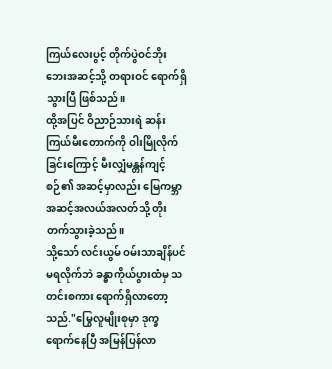ကြယ်လေးပွင့် တိုက်ပွဲဝင်ဘိုးဘေးအဆင့်သို့ တရားဝင် ရောက်ရှိသွားပြီ ဖြစ်သည်။
ထို့အပြင် ဝိညာဉ်သားရဲ ဆန်းကြယ်မီးတောက်ကို ဝါးမြိုလိုက်ခြင်းကြောင့် မီးလျှံမန္တန်ကျင့်စဉ်၏ အဆင့်မှာလည်း မြေကမ္ဘာအဆင့်အလယ်အလတ်သို့ တိုးတက်သွားခဲ့သည်။
သို့သော် လင်းယွမ် ဝမ်းသာချိန်ပင် မရလိုက်ဘဲ ခန္ဓာကိုယ်ပွားထံမှ သတင်းစကား ရောက်ရှိလာတော့သည်."မြွေလူမျိုးစုမှာ ဒုက္ခရောက်နေပြီ အမြန်ပြန်လာ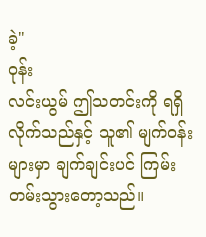ခဲ့"
ဝုန်း
လင်းယွမ် ဤသတင်းကို ရရှိလိုက်သည်နှင့် သူ၏ မျက်ဝန်းများမှာ ချက်ချင်းပင် ကြမ်းတမ်းသွားတော့သည်။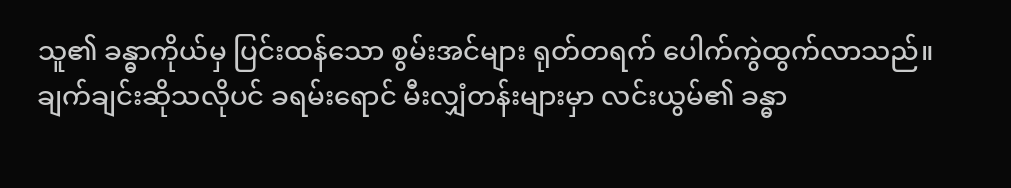သူ၏ ခန္ဓာကိုယ်မှ ပြင်းထန်သော စွမ်းအင်များ ရုတ်တရက် ပေါက်ကွဲထွက်လာသည်။
ချက်ချင်းဆိုသလိုပင် ခရမ်းရောင် မီးလျှံတန်းများမှာ လင်းယွမ်၏ ခန္ဓာ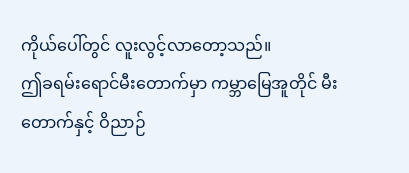ကိုယ်ပေါ်တွင် လူးလွင့်လာတော့သည်။
ဤခရမ်းရောင်မီးတောက်မှာ ကမ္ဘာမြေအူတိုင် မီးတောက်နှင့် ဝိညာဉ်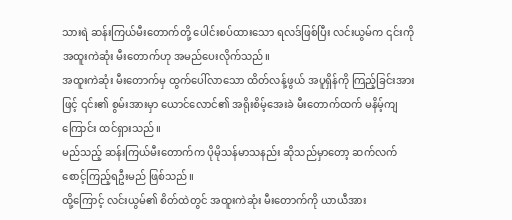သားရဲ ဆန်းကြယ်မီးတောက်တို့ ပေါင်းစပ်ထားသော ရလဒ်ဖြစ်ပြီး လင်းယွမ်က ၎င်းကို အထူးကဲဆုံး မီးတောက်ဟု အမည်ပေးလိုက်သည်။
အထူးကဲဆုံး မီးတောက်မှ ထွက်ပေါ်လာသော ထိတ်လန့်ဖွယ် အပူရှိန်ကို ကြည့်ခြင်းအားဖြင့် ၎င်း၏ စွမ်းအားမှာ ယောင်လောင်၏ အရိုးစိမ့်အေးခဲ မီးတောက်ထက် မနိမ့်ကျကြောင်း ထင်ရှားသည်။
မည်သည့် ဆန်းကြယ်မီးတောက်က ပိုမိုသန်မာသနည်း ဆိုသည်မှာတော့ ဆက်လက် စောင့်ကြည့်ရဦးမည် ဖြစ်သည်။
ထို့ကြောင့် လင်းယွမ်၏ စိတ်ထဲတွင် အထူးကဲဆုံး မီးတောက်ကို ယာယီအား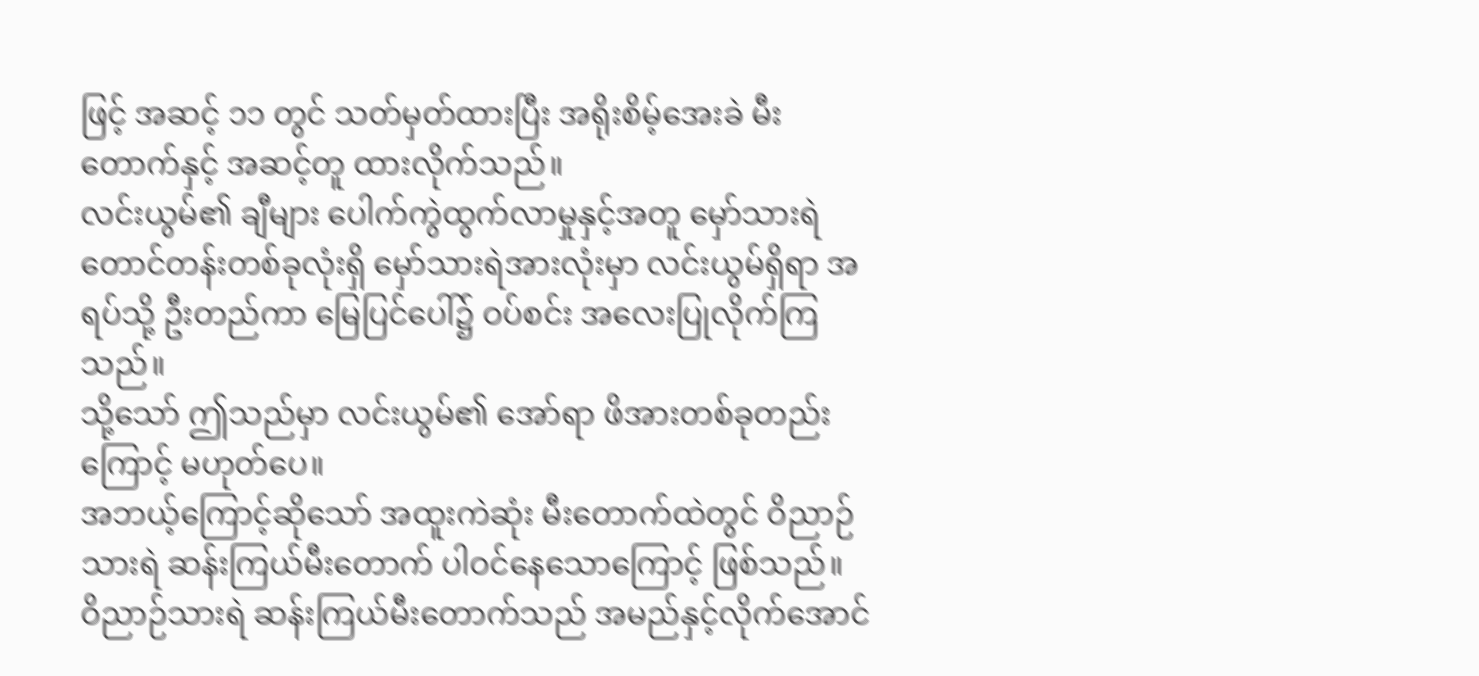ဖြင့် အဆင့် ၁၁ တွင် သတ်မှတ်ထားပြီး အရိုးစိမ့်အေးခဲ မီးတောက်နှင့် အဆင့်တူ ထားလိုက်သည်။
လင်းယွမ်၏ ချီများ ပေါက်ကွဲထွက်လာမှုနှင့်အတူ မှော်သားရဲတောင်တန်းတစ်ခုလုံးရှိ မှော်သားရဲအားလုံးမှာ လင်းယွမ်ရှိရာ အရပ်သို့ ဦးတည်ကာ မြေပြင်ပေါ်၌ ဝပ်စင်း အလေးပြုလိုက်ကြသည်။
သို့သော် ဤသည်မှာ လင်းယွမ်၏ အော်ရာ ဖိအားတစ်ခုတည်းကြောင့် မဟုတ်ပေ။
အဘယ့်ကြောင့်ဆိုသော် အထူးကဲဆုံး မီးတောက်ထဲတွင် ဝိညာဉ်သားရဲ ဆန်းကြယ်မီးတောက် ပါဝင်နေသောကြောင့် ဖြစ်သည်။
ဝိညာဉ်သားရဲ ဆန်းကြယ်မီးတောက်သည် အမည်နှင့်လိုက်အောင်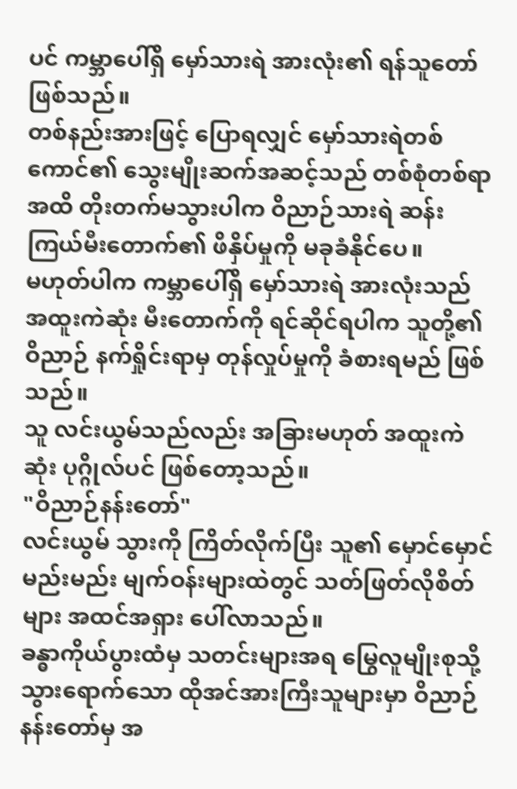ပင် ကမ္ဘာပေါ်ရှိ မှော်သားရဲ အားလုံး၏ ရန်သူတော် ဖြစ်သည်။
တစ်နည်းအားဖြင့် ပြောရလျှင် မှော်သားရဲတစ်ကောင်၏ သွေးမျိုးဆက်အဆင့်သည် တစ်စုံတစ်ရာအထိ တိုးတက်မသွားပါက ဝိညာဉ်သားရဲ ဆန်းကြယ်မီးတောက်၏ ဖိနှိပ်မှုကို မခုခံနိုင်ပေ။
မဟုတ်ပါက ကမ္ဘာပေါ်ရှိ မှော်သားရဲ အားလုံးသည် အထူးကဲဆုံး မီးတောက်ကို ရင်ဆိုင်ရပါက သူတို့၏ ဝိညာဉ် နက်ရှိုင်းရာမှ တုန်လှုပ်မှုကို ခံစားရမည် ဖြစ်သည်။
သူ လင်းယွမ်သည်လည်း အခြားမဟုတ် အထူးကဲဆုံး ပုဂ္ဂိုလ်ပင် ဖြစ်တော့သည်။
"ဝိညာဉ်နန်းတော်"
လင်းယွမ် သွားကို ကြိတ်လိုက်ပြီး သူ၏ မှောင်မှောင်မည်းမည်း မျက်ဝန်းများထဲတွင် သတ်ဖြတ်လိုစိတ်များ အထင်အရှား ပေါ်လာသည်။
ခန္ဓာကိုယ်ပွားထံမှ သတင်းများအရ မြွေလူမျိုးစုသို့ သွားရောက်သော ထိုအင်အားကြီးသူများမှာ ဝိညာဉ်နန်းတော်မှ အ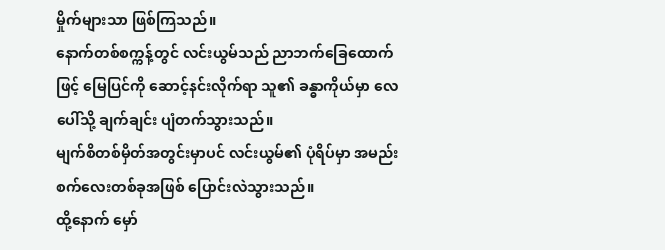မှိုက်များသာ ဖြစ်ကြသည်။
နောက်တစ်စက္ကန့်တွင် လင်းယွမ်သည် ညာဘက်ခြေထောက်ဖြင့် မြေပြင်ကို ဆောင့်နင်းလိုက်ရာ သူ၏ ခန္ဓာကိုယ်မှာ လေပေါ်သို့ ချက်ချင်း ပျံတက်သွားသည်။
မျက်စိတစ်မှိတ်အတွင်းမှာပင် လင်းယွမ်၏ ပုံရိပ်မှာ အမည်းစက်လေးတစ်ခုအဖြစ် ပြောင်းလဲသွားသည်။
ထို့နောက် မှော်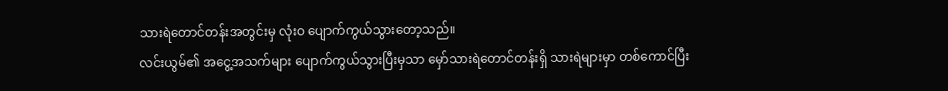သားရဲတောင်တန်းအတွင်းမှ လုံးဝ ပျောက်ကွယ်သွားတော့သည်။
လင်းယွမ်၏ အငွေ့အသက်များ ပျောက်ကွယ်သွားပြီးမှသာ မှော်သားရဲတောင်တန်းရှိ သားရဲများမှာ တစ်ကောင်ပြီး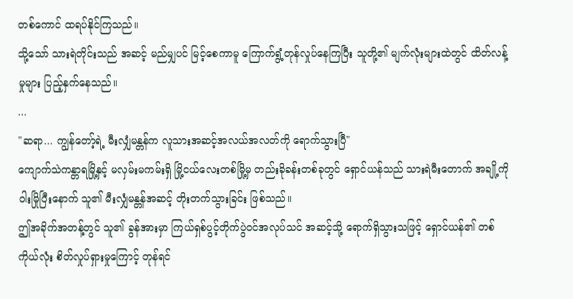တစ်ကောင် ထရပ်နိုင်ကြသည်။
သို့သော် သားရဲတိုင်းသည် အဆင့် မည်မျှပင် မြင့်စေကာမူ ကြောက်ရွံ့တုန်လှုပ်နေကြပြီး သူတို့၏ မျက်လုံးများထဲတွင် ထိတ်လန့်မှုများ ပြည့်နှက်နေသည်။
...
"ဆရာ... ကျွန်တော့်ရဲ့ မီးလျှံမန္တန်က လူသားအဆင့်အလယ်အလတ်ကို ရောက်သွားပြီ"
ကျောက်သဲကန္တာရမြို့နှင့် မလှမ်းမကမ်းရှိ မြို့ငယ်လေးတစ်မြို့မှ တည်းခိုခန်းတစ်ခုတွင် ရှောင်ယန်သည် သားရဲမီးတောက် အချို့ကို ဝါးမြိုပြီးနောက် သူ၏ မီးလျှံမန္တန်အဆင့် တိုးတက်သွားခြင်း ဖြစ်သည်။
ဤအခိုက်အတန့်တွင် သူ၏ ခွန်အားမှာ ကြယ်ရှစ်ပွင့်တိုက်ပွဲဝင်အလုပ်သင် အဆင့်သို့ ရောက်ရှိသွားသဖြင့် ရှောင်ယန်၏ တစ်ကိုယ်လုံး စိတ်လှုပ်ရှားမှုကြောင့် တုန်ရင်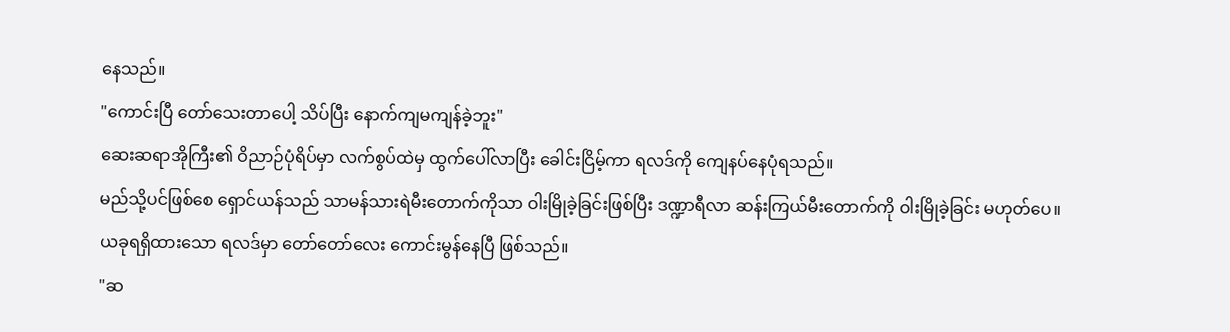နေသည်။
"ကောင်းပြီ တော်သေးတာပေါ့ သိပ်ပြီး နောက်ကျမကျန်ခဲ့ဘူး"
ဆေးဆရာအိုကြီး၏ ဝိညာဉ်ပုံရိပ်မှာ လက်စွပ်ထဲမှ ထွက်ပေါ်လာပြီး ခေါင်းငြိမ့်ကာ ရလဒ်ကို ကျေနပ်နေပုံရသည်။
မည်သို့ပင်ဖြစ်စေ ရှောင်ယန်သည် သာမန်သားရဲမီးတောက်ကိုသာ ဝါးမြိုခဲ့ခြင်းဖြစ်ပြီး ဒဏ္ဍာရီလာ ဆန်းကြယ်မီးတောက်ကို ဝါးမြိုခဲ့ခြင်း မဟုတ်ပေ။
ယခုရရှိထားသော ရလဒ်မှာ တော်တော်လေး ကောင်းမွန်နေပြီ ဖြစ်သည်။
"ဆ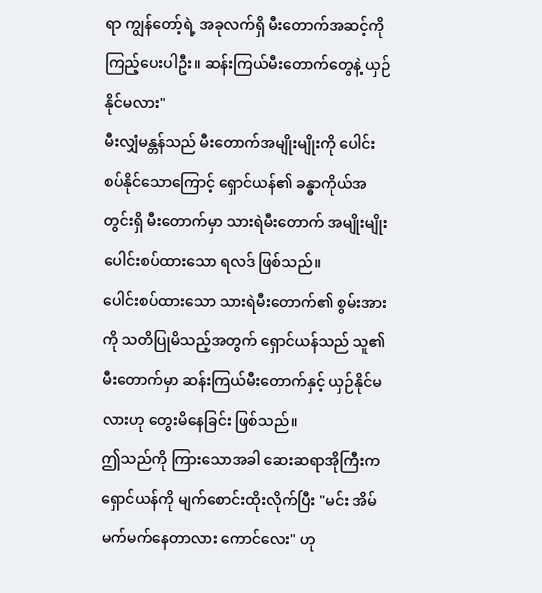ရာ ကျွန်တော့်ရဲ့ အခုလက်ရှိ မီးတောက်အဆင့်ကို ကြည့်ပေးပါဦး။ ဆန်းကြယ်မီးတောက်တွေနဲ့ ယှဉ်နိုင်မလား"
မီးလျှံမန္တန်သည် မီးတောက်အမျိုးမျိုးကို ပေါင်းစပ်နိုင်သောကြောင့် ရှောင်ယန်၏ ခန္ဓာကိုယ်အတွင်းရှိ မီးတောက်မှာ သားရဲမီးတောက် အမျိုးမျိုး ပေါင်းစပ်ထားသော ရလဒ် ဖြစ်သည်။
ပေါင်းစပ်ထားသော သားရဲမီးတောက်၏ စွမ်းအားကို သတိပြုမိသည့်အတွက် ရှောင်ယန်သည် သူ၏ မီးတောက်မှာ ဆန်းကြယ်မီးတောက်နှင့် ယှဉ်နိုင်မလားဟု တွေးမိနေခြင်း ဖြစ်သည်။
ဤသည်ကို ကြားသောအခါ ဆေးဆရာအိုကြီးက ရှောင်ယန်ကို မျက်စောင်းထိုးလိုက်ပြီး "မင်း အိမ်မက်မက်နေတာလား ကောင်လေး" ဟု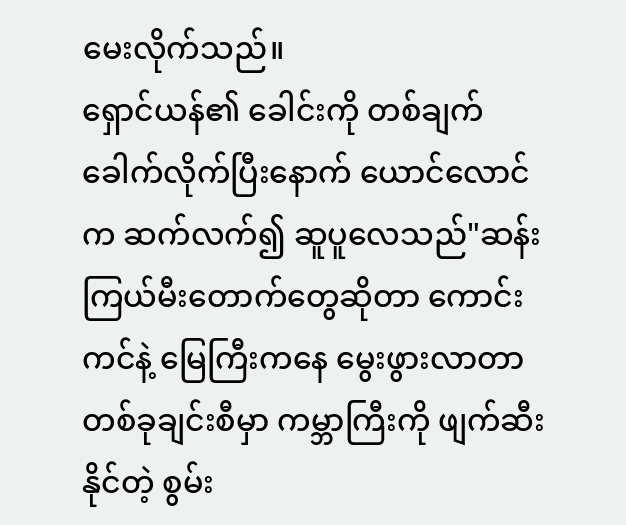မေးလိုက်သည်။
ရှောင်ယန်၏ ခေါင်းကို တစ်ချက် ခေါက်လိုက်ပြီးနောက် ယောင်လောင်က ဆက်လက်၍ ဆူပူလေသည်"ဆန်းကြယ်မီးတောက်တွေဆိုတာ ကောင်းကင်နဲ့ မြေကြီးကနေ မွေးဖွားလာတာ တစ်ခုချင်းစီမှာ ကမ္ဘာကြီးကို ဖျက်ဆီးနိုင်တဲ့ စွမ်း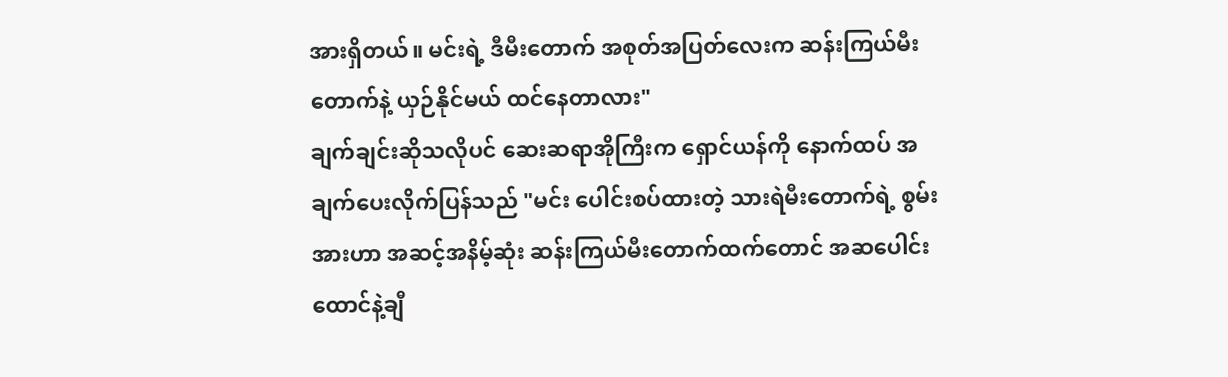အားရှိတယ်။ မင်းရဲ့ ဒီမီးတောက် အစုတ်အပြတ်လေးက ဆန်းကြယ်မီးတောက်နဲ့ ယှဉ်နိုင်မယ် ထင်နေတာလား"
ချက်ချင်းဆိုသလိုပင် ဆေးဆရာအိုကြီးက ရှောင်ယန်ကို နောက်ထပ် အချက်ပေးလိုက်ပြန်သည် "မင်း ပေါင်းစပ်ထားတဲ့ သားရဲမီးတောက်ရဲ့ စွမ်းအားဟာ အဆင့်အနိမ့်ဆုံး ဆန်းကြယ်မီးတောက်ထက်တောင် အဆပေါင်း ထောင်နဲ့ချီ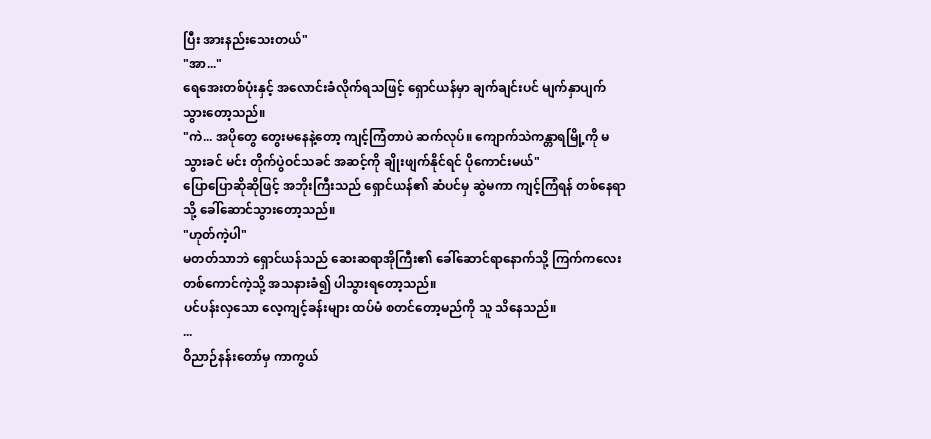ပြီး အားနည်းသေးတယ်"
"အာ..."
ရေအေးတစ်ပုံးနှင့် အလောင်းခံလိုက်ရသဖြင့် ရှောင်ယန်မှာ ချက်ချင်းပင် မျက်နှာပျက်သွားတော့သည်။
"ကဲ... အပိုတွေ တွေးမနေနဲ့တော့ ကျင့်ကြံတာပဲ ဆက်လုပ်။ ကျောက်သဲကန္တာရမြို့ကို မသွားခင် မင်း တိုက်ပွဲဝင်သခင် အဆင့်ကို ချိုးဖျက်နိုင်ရင် ပိုကောင်းမယ်"
ပြောပြောဆိုဆိုဖြင့် အဘိုးကြီးသည် ရှောင်ယန်၏ ဆံပင်မှ ဆွဲမကာ ကျင့်ကြံရန် တစ်နေရာသို့ ခေါ်ဆောင်သွားတော့သည်။
"ဟုတ်ကဲ့ပါ"
မတတ်သာဘဲ ရှောင်ယန်သည် ဆေးဆရာအိုကြီး၏ ခေါ်ဆောင်ရာနောက်သို့ ကြက်ကလေးတစ်ကောင်ကဲ့သို့ အသနားခံ၍ ပါသွားရတော့သည်။
ပင်ပန်းလှသော လေ့ကျင့်ခန်းများ ထပ်မံ စတင်တော့မည်ကို သူ သိနေသည်။
...
ဝိညာဉ်နန်းတော်မှ ကာကွယ်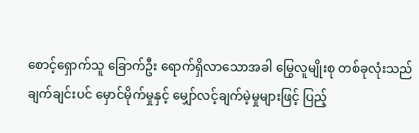စောင့်ရှောက်သူ ခြောက်ဦး ရောက်ရှိလာသောအခါ မြွေလူမျိုးစု တစ်ခုလုံးသည် ချက်ချင်းပင် မှောင်မိုက်မှုနှင့် မျှော်လင့်ချက်မဲ့မှုများဖြင့် ပြည့်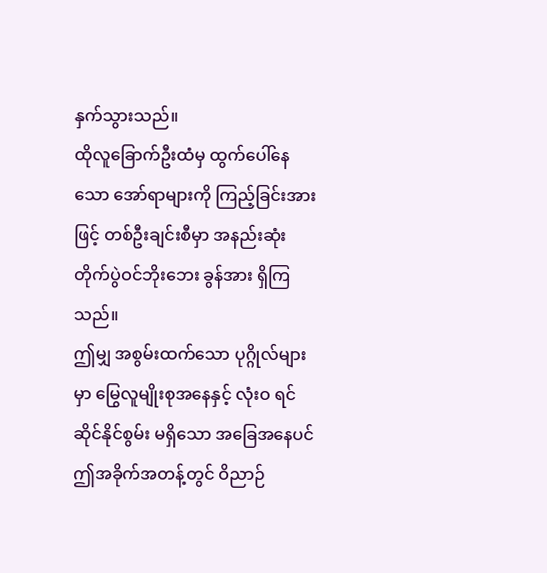နှက်သွားသည်။
ထိုလူခြောက်ဦးထံမှ ထွက်ပေါ်နေသော အော်ရာများကို ကြည့်ခြင်းအားဖြင့် တစ်ဦးချင်းစီမှာ အနည်းဆုံး တိုက်ပွဲဝင်ဘိုးဘေး ခွန်အား ရှိကြသည်။
ဤမျှ အစွမ်းထက်သော ပုဂ္ဂိုလ်များမှာ မြွေလူမျိုးစုအနေနှင့် လုံးဝ ရင်ဆိုင်နိုင်စွမ်း မရှိသော အခြေအနေပင်
ဤအခိုက်အတန့်တွင် ဝိညာဉ်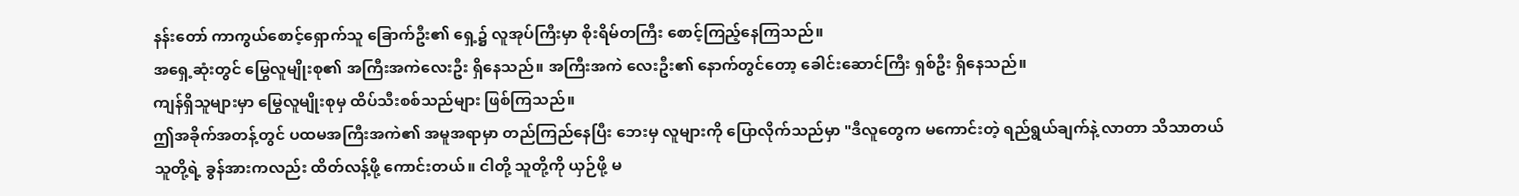နန်းတော် ကာကွယ်စောင့်ရှောက်သူ ခြောက်ဦး၏ ရှေ့၌ လူအုပ်ကြီးမှာ စိုးရိမ်တကြီး စောင့်ကြည့်နေကြသည်။
အရှေ့ဆုံးတွင် မြွေလူမျိုးစု၏ အကြီးအကဲလေးဦး ရှိနေသည်။ အကြီးအကဲ လေးဦး၏ နောက်တွင်တော့ ခေါင်းဆောင်ကြီး ရှစ်ဦး ရှိနေသည်။
ကျန်ရှိသူများမှာ မြွေလူမျိုးစုမှ ထိပ်သီးစစ်သည်များ ဖြစ်ကြသည်။
ဤအခိုက်အတန့်တွင် ပထမအကြီးအကဲ၏ အမူအရာမှာ တည်ကြည်နေပြီး ဘေးမှ လူများကို ပြောလိုက်သည်မှာ "ဒီလူတွေက မကောင်းတဲ့ ရည်ရွယ်ချက်နဲ့ လာတာ သိသာတယ် သူတို့ရဲ့ ခွန်အားကလည်း ထိတ်လန့်ဖို့ ကောင်းတယ်။ ငါတို့ သူတို့ကို ယှဉ်ဖို့ မ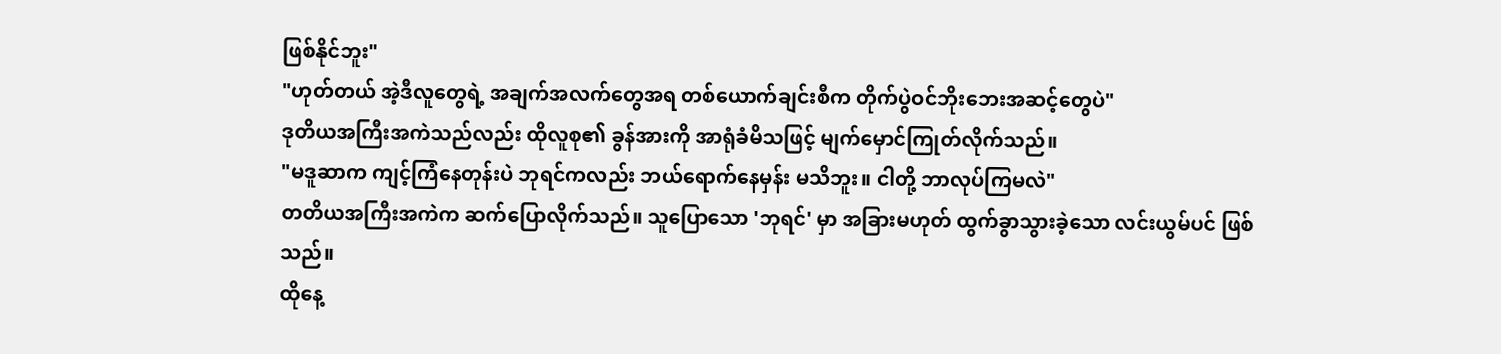ဖြစ်နိုင်ဘူး"
"ဟုတ်တယ် အဲ့ဒီလူတွေရဲ့ အချက်အလက်တွေအရ တစ်ယောက်ချင်းစီက တိုက်ပွဲဝင်ဘိုးဘေးအဆင့်တွေပဲ"
ဒုတိယအကြီးအကဲသည်လည်း ထိုလူစု၏ ခွန်အားကို အာရုံခံမိသဖြင့် မျက်မှောင်ကြုတ်လိုက်သည်။
"မဒူဆာက ကျင့်ကြံနေတုန်းပဲ ဘုရင်ကလည်း ဘယ်ရောက်နေမှန်း မသိဘူး။ ငါတို့ ဘာလုပ်ကြမလဲ"
တတိယအကြီးအကဲက ဆက်ပြောလိုက်သည်။ သူပြောသော 'ဘုရင်' မှာ အခြားမဟုတ် ထွက်ခွာသွားခဲ့သော လင်းယွမ်ပင် ဖြစ်သည်။
ထိုနေ့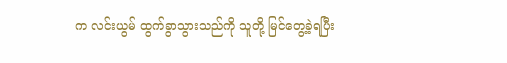က လင်းယွမ် ထွက်ခွာသွားသည်ကို သူတို့ မြင်တွေ့ခဲ့ရပြီး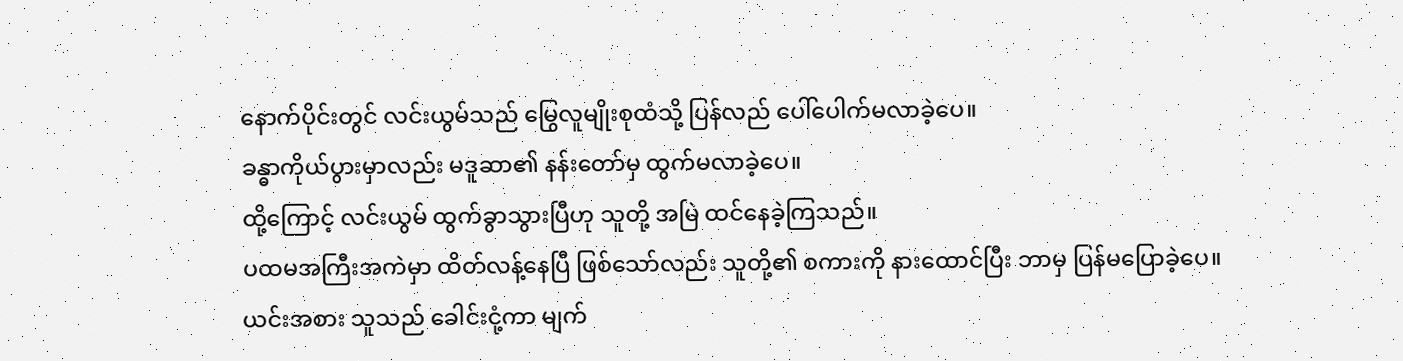နောက်ပိုင်းတွင် လင်းယွမ်သည် မြွေလူမျိုးစုထံသို့ ပြန်လည် ပေါ်ပေါက်မလာခဲ့ပေ။
ခန္ဓာကိုယ်ပွားမှာလည်း မဒူဆာ၏ နန်းတော်မှ ထွက်မလာခဲ့ပေ။
ထို့ကြောင့် လင်းယွမ် ထွက်ခွာသွားပြီဟု သူတို့ အမြဲ ထင်နေခဲ့ကြသည်။
ပထမအကြီးအကဲမှာ ထိတ်လန့်နေပြီ ဖြစ်သော်လည်း သူတို့၏ စကားကို နားထောင်ပြီး ဘာမှ ပြန်မပြောခဲ့ပေ။
ယင်းအစား သူသည် ခေါင်းငုံ့ကာ မျက်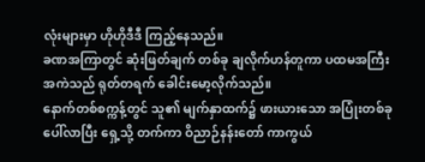လုံးများမှာ ဟိုဟိုဒီဒီ ကြည့်နေသည်။
ခဏအကြာတွင် ဆုံးဖြတ်ချက် တစ်ခု ချလိုက်ဟန်တူကာ ပထမအကြီးအကဲသည် ရုတ်တရက် ခေါင်းမော့လိုက်သည်။
နောက်တစ်စက္ကန့်တွင် သူ၏ မျက်နှာထက်၌ ဖားယားသော အပြုံးတစ်ခု ပေါ်လာပြီး ရှေ့သို့ တက်ကာ ဝိညာဉ်နန်းတော် ကာကွယ်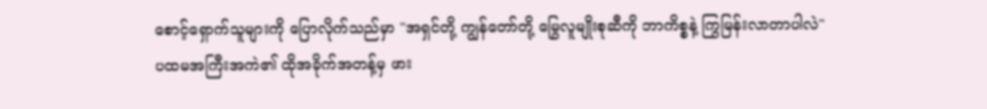စောင့်ရှောက်သူများကို ပြောလိုက်သည်မှာ "အရှင်တို့ ကျွန်တော်တို့ မြွေလူမျိုးစုဆီကို ဘာကိစ္စနဲ့ ကြွမြန်းလာတာပါလဲ"
ပထမအကြီးအကဲ၏ ထိုအခိုက်အတန့်မှ ဖား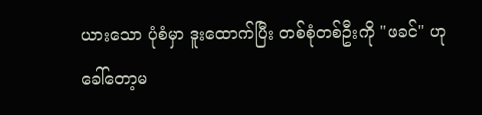ယားသော ပုံစံမှာ ဒူးထောက်ပြီး တစ်စုံတစ်ဦးကို "ဖခင်" ဟု ခေါ်တော့မ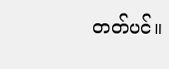တတ်ပင်။